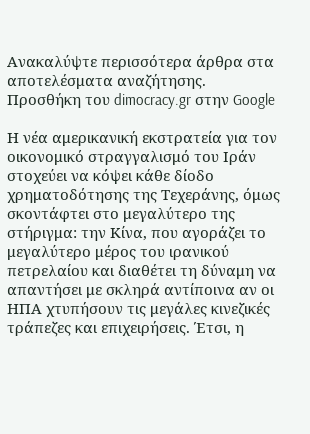Ανακαλύψτε περισσότερα άρθρα στα αποτελέσματα αναζήτησης.
Προσθήκη του dimocracy.gr στην Google

Η νέα αμερικανική εκστρατεία για τον οικονομικό στραγγαλισμό του Ιράν στοχεύει να κόψει κάθε δίοδο χρηματοδότησης της Τεχεράνης, όμως σκοντάφτει στο μεγαλύτερο της στήριγμα: την Κίνα, που αγοράζει το μεγαλύτερο μέρος του ιρανικού πετρελαίου και διαθέτει τη δύναμη να απαντήσει με σκληρά αντίποινα αν οι ΗΠΑ χτυπήσουν τις μεγάλες κινεζικές τράπεζες και επιχειρήσεις. Έτσι, η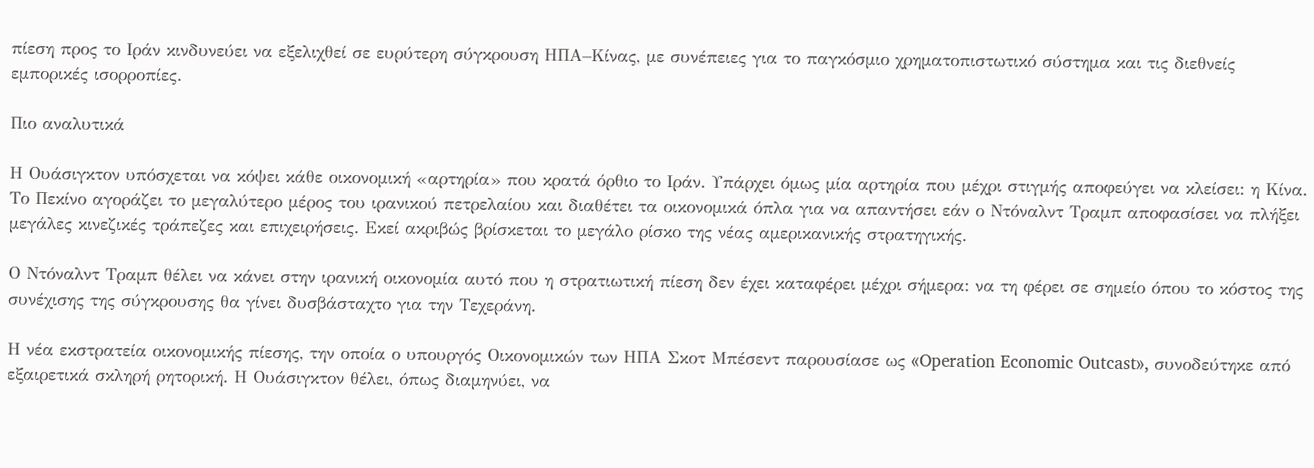πίεση προς το Ιράν κινδυνεύει να εξελιχθεί σε ευρύτερη σύγκρουση ΗΠΑ–Κίνας, με συνέπειες για το παγκόσμιο χρηματοπιστωτικό σύστημα και τις διεθνείς εμπορικές ισορροπίες.

Πιο αναλυτικά

Η Ουάσιγκτον υπόσχεται να κόψει κάθε οικονομική «αρτηρία» που κρατά όρθιο το Ιράν. Υπάρχει όμως μία αρτηρία που μέχρι στιγμής αποφεύγει να κλείσει: η Κίνα. Το Πεκίνο αγοράζει το μεγαλύτερο μέρος του ιρανικού πετρελαίου και διαθέτει τα οικονομικά όπλα για να απαντήσει εάν ο Ντόναλντ Τραμπ αποφασίσει να πλήξει μεγάλες κινεζικές τράπεζες και επιχειρήσεις. Εκεί ακριβώς βρίσκεται το μεγάλο ρίσκο της νέας αμερικανικής στρατηγικής.

Ο Ντόναλντ Τραμπ θέλει να κάνει στην ιρανική οικονομία αυτό που η στρατιωτική πίεση δεν έχει καταφέρει μέχρι σήμερα: να τη φέρει σε σημείο όπου το κόστος της συνέχισης της σύγκρουσης θα γίνει δυσβάσταχτο για την Τεχεράνη.

Η νέα εκστρατεία οικονομικής πίεσης, την οποία ο υπουργός Οικονομικών των ΗΠΑ Σκοτ Μπέσεντ παρουσίασε ως «Operation Economic Outcast», συνοδεύτηκε από εξαιρετικά σκληρή ρητορική. Η Ουάσιγκτον θέλει, όπως διαμηνύει, να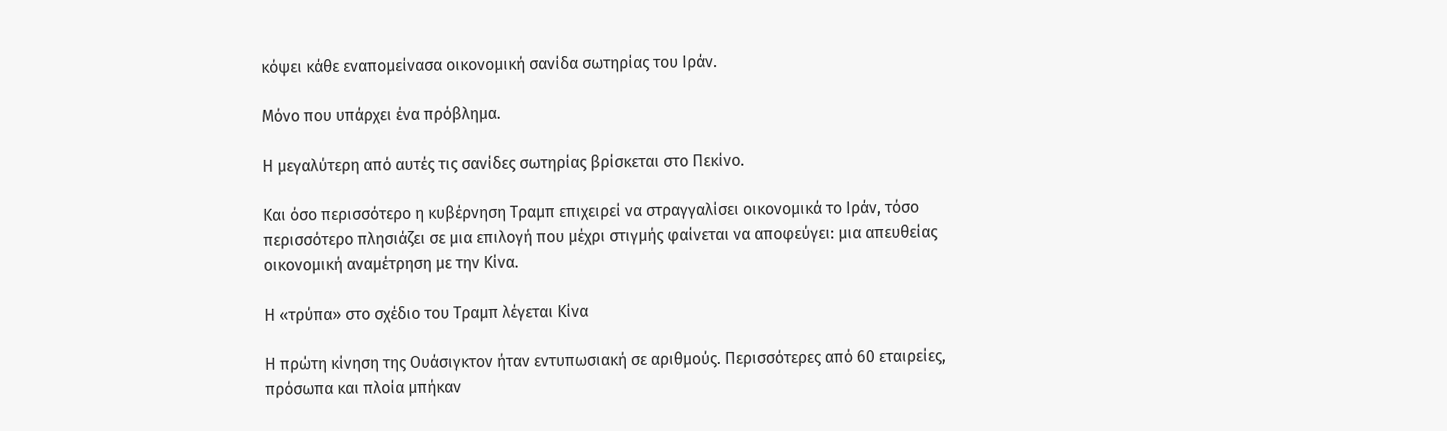κόψει κάθε εναπομείνασα οικονομική σανίδα σωτηρίας του Ιράν.

Μόνο που υπάρχει ένα πρόβλημα.

Η μεγαλύτερη από αυτές τις σανίδες σωτηρίας βρίσκεται στο Πεκίνο.

Και όσο περισσότερο η κυβέρνηση Τραμπ επιχειρεί να στραγγαλίσει οικονομικά το Ιράν, τόσο περισσότερο πλησιάζει σε μια επιλογή που μέχρι στιγμής φαίνεται να αποφεύγει: μια απευθείας οικονομική αναμέτρηση με την Κίνα.

Η «τρύπα» στο σχέδιο του Τραμπ λέγεται Κίνα

Η πρώτη κίνηση της Ουάσιγκτον ήταν εντυπωσιακή σε αριθμούς. Περισσότερες από 60 εταιρείες, πρόσωπα και πλοία μπήκαν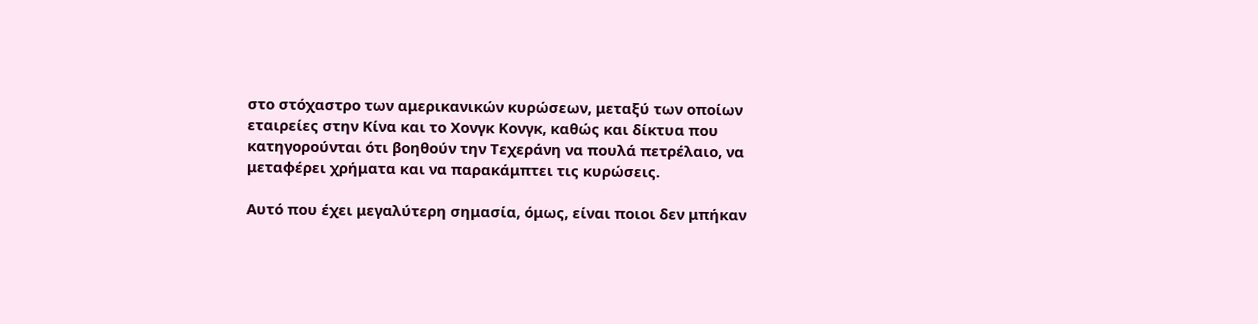στο στόχαστρο των αμερικανικών κυρώσεων, μεταξύ των οποίων εταιρείες στην Κίνα και το Χονγκ Κονγκ, καθώς και δίκτυα που κατηγορούνται ότι βοηθούν την Τεχεράνη να πουλά πετρέλαιο, να μεταφέρει χρήματα και να παρακάμπτει τις κυρώσεις.

Αυτό που έχει μεγαλύτερη σημασία, όμως, είναι ποιοι δεν μπήκαν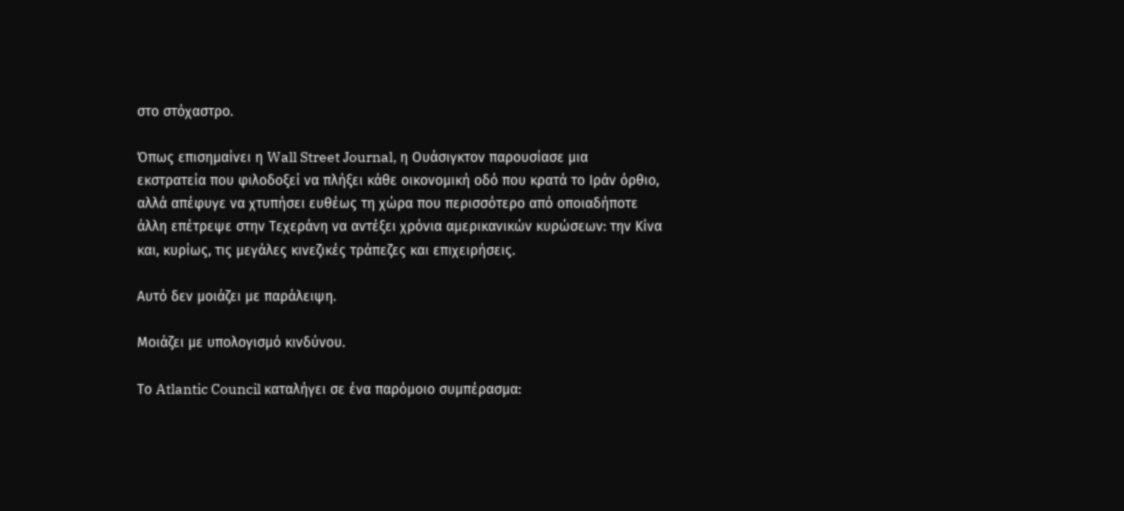στο στόχαστρο.

Όπως επισημαίνει η Wall Street Journal, η Ουάσιγκτον παρουσίασε μια εκστρατεία που φιλοδοξεί να πλήξει κάθε οικονομική οδό που κρατά το Ιράν όρθιο, αλλά απέφυγε να χτυπήσει ευθέως τη χώρα που περισσότερο από οποιαδήποτε άλλη επέτρεψε στην Τεχεράνη να αντέξει χρόνια αμερικανικών κυρώσεων: την Κίνα και, κυρίως, τις μεγάλες κινεζικές τράπεζες και επιχειρήσεις.

Αυτό δεν μοιάζει με παράλειψη.

Μοιάζει με υπολογισμό κινδύνου.

Το Atlantic Council καταλήγει σε ένα παρόμοιο συμπέρασμα: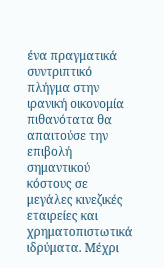ένα πραγματικά συντριπτικό πλήγμα στην ιρανική οικονομία πιθανότατα θα απαιτούσε την επιβολή σημαντικού κόστους σε μεγάλες κινεζικές εταιρείες και χρηματοπιστωτικά ιδρύματα. Μέχρι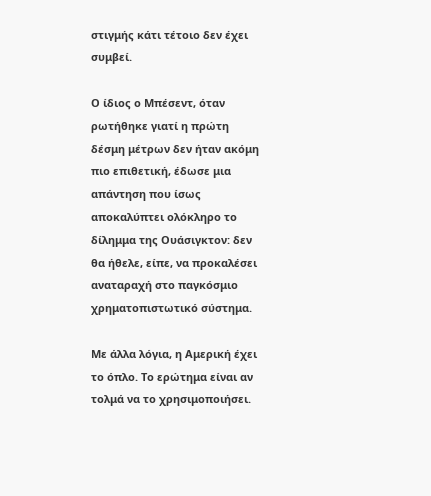στιγμής κάτι τέτοιο δεν έχει συμβεί.

Ο ίδιος ο Μπέσεντ, όταν ρωτήθηκε γιατί η πρώτη δέσμη μέτρων δεν ήταν ακόμη πιο επιθετική, έδωσε μια απάντηση που ίσως αποκαλύπτει ολόκληρο το δίλημμα της Ουάσιγκτον: δεν θα ήθελε, είπε, να προκαλέσει αναταραχή στο παγκόσμιο χρηματοπιστωτικό σύστημα.

Με άλλα λόγια, η Αμερική έχει το όπλο. Το ερώτημα είναι αν τολμά να το χρησιμοποιήσει.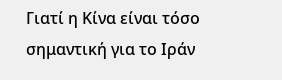Γιατί η Κίνα είναι τόσο σημαντική για το Ιράν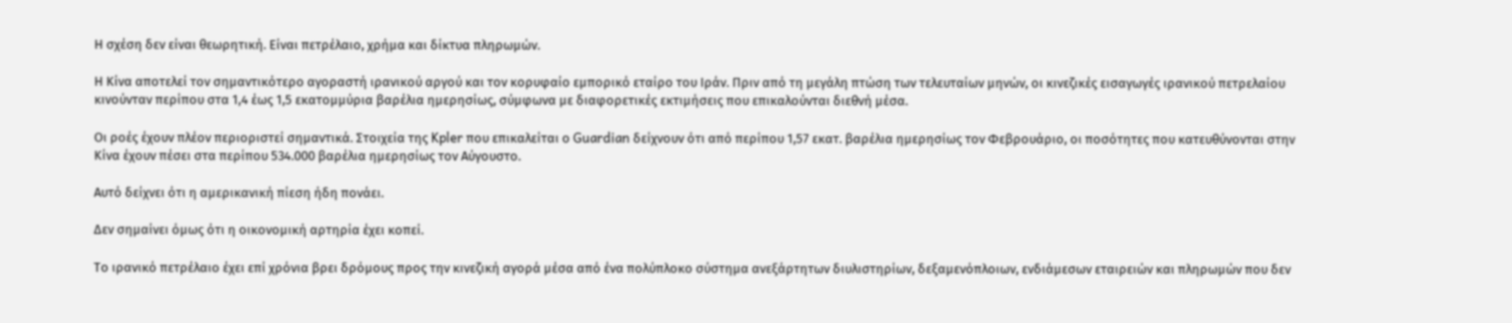Η σχέση δεν είναι θεωρητική. Είναι πετρέλαιο, χρήμα και δίκτυα πληρωμών.

Η Κίνα αποτελεί τον σημαντικότερο αγοραστή ιρανικού αργού και τον κορυφαίο εμπορικό εταίρο του Ιράν. Πριν από τη μεγάλη πτώση των τελευταίων μηνών, οι κινεζικές εισαγωγές ιρανικού πετρελαίου κινούνταν περίπου στα 1,4 έως 1,5 εκατομμύρια βαρέλια ημερησίως, σύμφωνα με διαφορετικές εκτιμήσεις που επικαλούνται διεθνή μέσα.

Οι ροές έχουν πλέον περιοριστεί σημαντικά. Στοιχεία της Kpler που επικαλείται ο Guardian δείχνουν ότι από περίπου 1,57 εκατ. βαρέλια ημερησίως τον Φεβρουάριο, οι ποσότητες που κατευθύνονται στην Κίνα έχουν πέσει στα περίπου 534.000 βαρέλια ημερησίως τον Αύγουστο.

Αυτό δείχνει ότι η αμερικανική πίεση ήδη πονάει.

Δεν σημαίνει όμως ότι η οικονομική αρτηρία έχει κοπεί.

Το ιρανικό πετρέλαιο έχει επί χρόνια βρει δρόμους προς την κινεζική αγορά μέσα από ένα πολύπλοκο σύστημα ανεξάρτητων διυλιστηρίων, δεξαμενόπλοιων, ενδιάμεσων εταιρειών και πληρωμών που δεν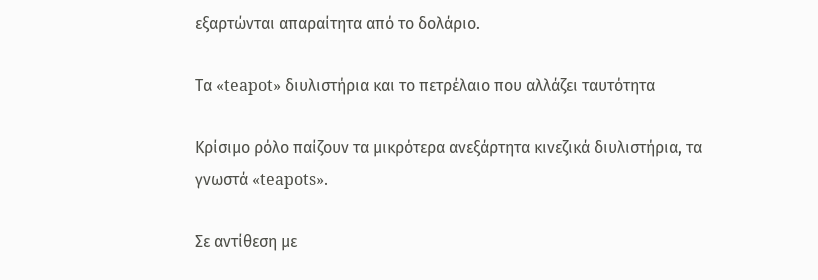εξαρτώνται απαραίτητα από το δολάριο.

Τα «teapot» διυλιστήρια και το πετρέλαιο που αλλάζει ταυτότητα

Κρίσιμο ρόλο παίζουν τα μικρότερα ανεξάρτητα κινεζικά διυλιστήρια, τα γνωστά «teapots».

Σε αντίθεση με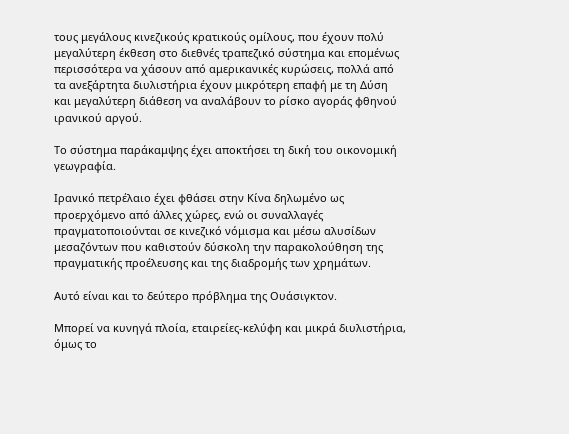τους μεγάλους κινεζικούς κρατικούς ομίλους, που έχουν πολύ μεγαλύτερη έκθεση στο διεθνές τραπεζικό σύστημα και επομένως περισσότερα να χάσουν από αμερικανικές κυρώσεις, πολλά από τα ανεξάρτητα διυλιστήρια έχουν μικρότερη επαφή με τη Δύση και μεγαλύτερη διάθεση να αναλάβουν το ρίσκο αγοράς φθηνού ιρανικού αργού.

Το σύστημα παράκαμψης έχει αποκτήσει τη δική του οικονομική γεωγραφία.

Ιρανικό πετρέλαιο έχει φθάσει στην Κίνα δηλωμένο ως προερχόμενο από άλλες χώρες, ενώ οι συναλλαγές πραγματοποιούνται σε κινεζικό νόμισμα και μέσω αλυσίδων μεσαζόντων που καθιστούν δύσκολη την παρακολούθηση της πραγματικής προέλευσης και της διαδρομής των χρημάτων.

Αυτό είναι και το δεύτερο πρόβλημα της Ουάσιγκτον.

Μπορεί να κυνηγά πλοία, εταιρείες-κελύφη και μικρά διυλιστήρια, όμως το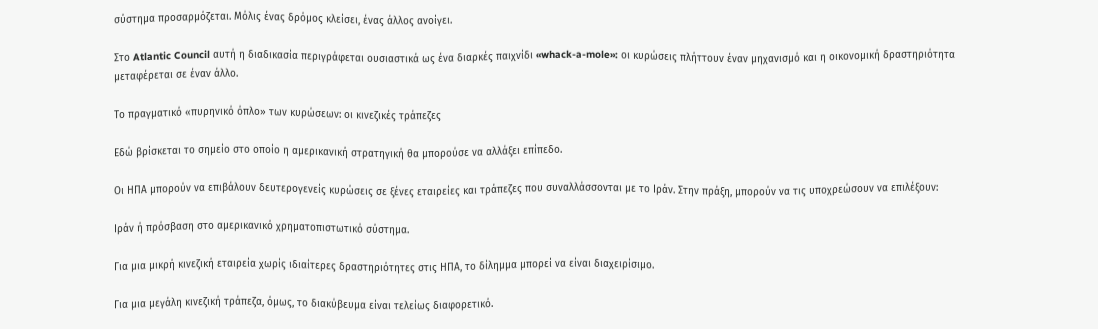σύστημα προσαρμόζεται. Μόλις ένας δρόμος κλείσει, ένας άλλος ανοίγει.

Στο Atlantic Council αυτή η διαδικασία περιγράφεται ουσιαστικά ως ένα διαρκές παιχνίδι «whack-a-mole»: οι κυρώσεις πλήττουν έναν μηχανισμό και η οικονομική δραστηριότητα μεταφέρεται σε έναν άλλο.

Το πραγματικό «πυρηνικό όπλο» των κυρώσεων: οι κινεζικές τράπεζες

Εδώ βρίσκεται το σημείο στο οποίο η αμερικανική στρατηγική θα μπορούσε να αλλάξει επίπεδο.

Οι ΗΠΑ μπορούν να επιβάλουν δευτερογενείς κυρώσεις σε ξένες εταιρείες και τράπεζες που συναλλάσσονται με το Ιράν. Στην πράξη, μπορούν να τις υποχρεώσουν να επιλέξουν:

Ιράν ή πρόσβαση στο αμερικανικό χρηματοπιστωτικό σύστημα.

Για μια μικρή κινεζική εταιρεία χωρίς ιδιαίτερες δραστηριότητες στις ΗΠΑ, το δίλημμα μπορεί να είναι διαχειρίσιμο.

Για μια μεγάλη κινεζική τράπεζα, όμως, το διακύβευμα είναι τελείως διαφορετικό.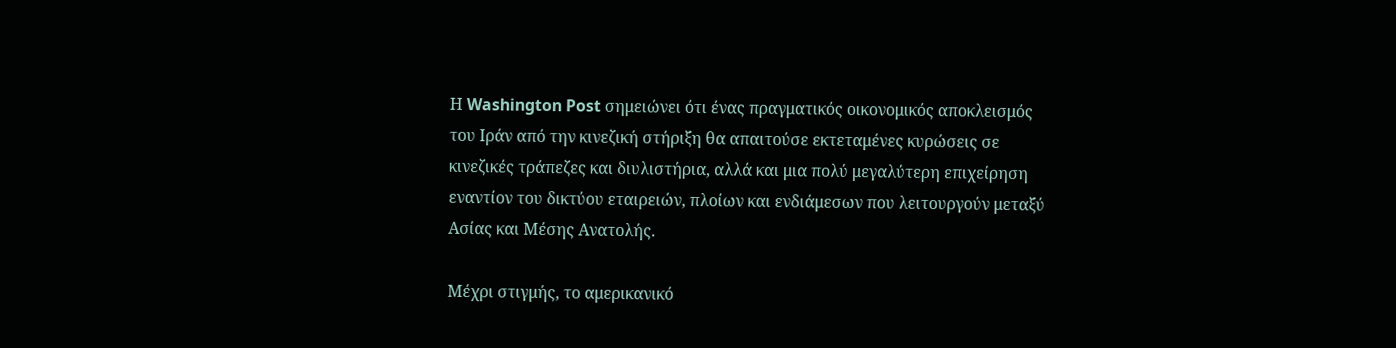Η Washington Post σημειώνει ότι ένας πραγματικός οικονομικός αποκλεισμός του Ιράν από την κινεζική στήριξη θα απαιτούσε εκτεταμένες κυρώσεις σε κινεζικές τράπεζες και διυλιστήρια, αλλά και μια πολύ μεγαλύτερη επιχείρηση εναντίον του δικτύου εταιρειών, πλοίων και ενδιάμεσων που λειτουργούν μεταξύ Ασίας και Μέσης Ανατολής.

Μέχρι στιγμής, το αμερικανικό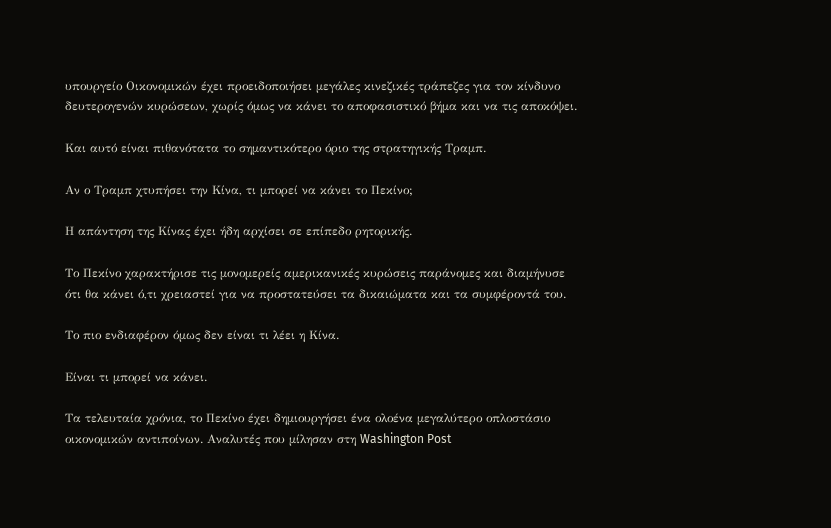υπουργείο Οικονομικών έχει προειδοποιήσει μεγάλες κινεζικές τράπεζες για τον κίνδυνο δευτερογενών κυρώσεων, χωρίς όμως να κάνει το αποφασιστικό βήμα και να τις αποκόψει.

Και αυτό είναι πιθανότατα το σημαντικότερο όριο της στρατηγικής Τραμπ.

Αν ο Τραμπ χτυπήσει την Κίνα, τι μπορεί να κάνει το Πεκίνο;

Η απάντηση της Κίνας έχει ήδη αρχίσει σε επίπεδο ρητορικής.

Το Πεκίνο χαρακτήρισε τις μονομερείς αμερικανικές κυρώσεις παράνομες και διαμήνυσε ότι θα κάνει ό,τι χρειαστεί για να προστατεύσει τα δικαιώματα και τα συμφέροντά του.

Το πιο ενδιαφέρον όμως δεν είναι τι λέει η Κίνα.

Είναι τι μπορεί να κάνει.

Τα τελευταία χρόνια, το Πεκίνο έχει δημιουργήσει ένα ολοένα μεγαλύτερο οπλοστάσιο οικονομικών αντιποίνων. Αναλυτές που μίλησαν στη Washington Post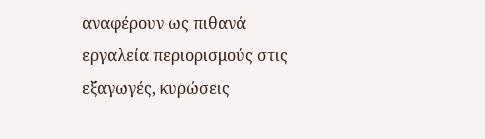αναφέρουν ως πιθανά εργαλεία περιορισμούς στις εξαγωγές, κυρώσεις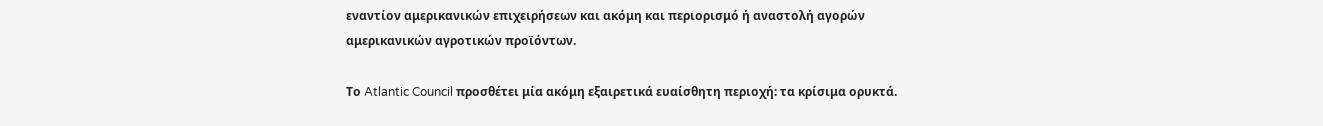εναντίον αμερικανικών επιχειρήσεων και ακόμη και περιορισμό ή αναστολή αγορών αμερικανικών αγροτικών προϊόντων.

Το Atlantic Council προσθέτει μία ακόμη εξαιρετικά ευαίσθητη περιοχή: τα κρίσιμα ορυκτά.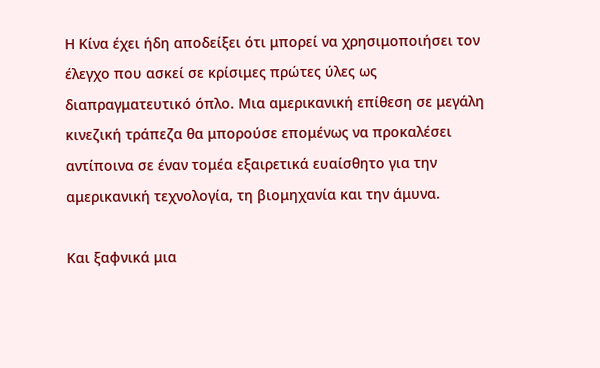Η Κίνα έχει ήδη αποδείξει ότι μπορεί να χρησιμοποιήσει τον έλεγχο που ασκεί σε κρίσιμες πρώτες ύλες ως διαπραγματευτικό όπλο. Μια αμερικανική επίθεση σε μεγάλη κινεζική τράπεζα θα μπορούσε επομένως να προκαλέσει αντίποινα σε έναν τομέα εξαιρετικά ευαίσθητο για την αμερικανική τεχνολογία, τη βιομηχανία και την άμυνα.

Και ξαφνικά μια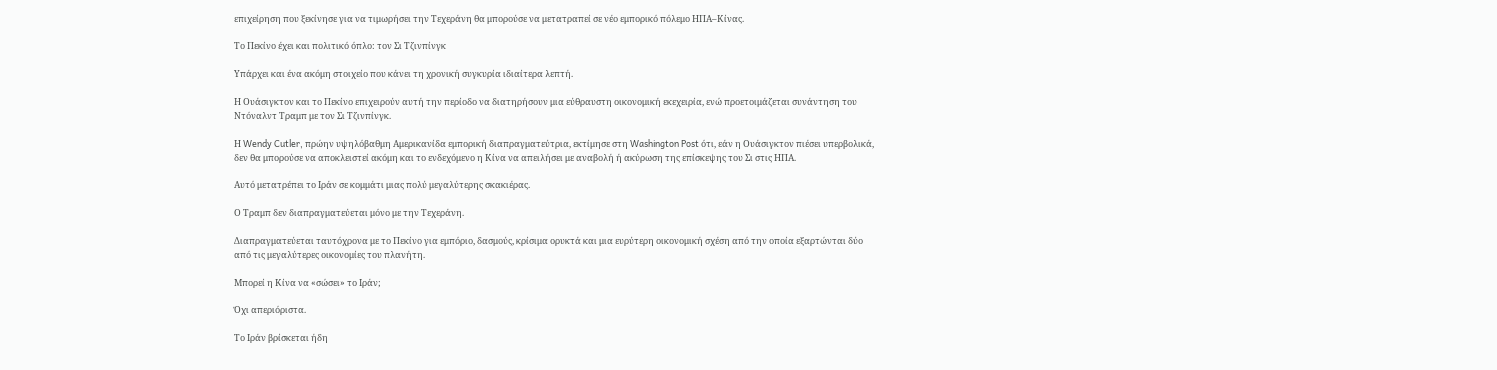επιχείρηση που ξεκίνησε για να τιμωρήσει την Τεχεράνη θα μπορούσε να μετατραπεί σε νέο εμπορικό πόλεμο ΗΠΑ–Κίνας.

Το Πεκίνο έχει και πολιτικό όπλο: τον Σι Τζινπίνγκ

Υπάρχει και ένα ακόμη στοιχείο που κάνει τη χρονική συγκυρία ιδιαίτερα λεπτή.

Η Ουάσιγκτον και το Πεκίνο επιχειρούν αυτή την περίοδο να διατηρήσουν μια εύθραυστη οικονομική εκεχειρία, ενώ προετοιμάζεται συνάντηση του Ντόναλντ Τραμπ με τον Σι Τζινπίνγκ.

Η Wendy Cutler, πρώην υψηλόβαθμη Αμερικανίδα εμπορική διαπραγματεύτρια, εκτίμησε στη Washington Post ότι, εάν η Ουάσιγκτον πιέσει υπερβολικά, δεν θα μπορούσε να αποκλειστεί ακόμη και το ενδεχόμενο η Κίνα να απειλήσει με αναβολή ή ακύρωση της επίσκεψης του Σι στις ΗΠΑ.

Αυτό μετατρέπει το Ιράν σε κομμάτι μιας πολύ μεγαλύτερης σκακιέρας.

Ο Τραμπ δεν διαπραγματεύεται μόνο με την Τεχεράνη.

Διαπραγματεύεται ταυτόχρονα με το Πεκίνο για εμπόριο, δασμούς, κρίσιμα ορυκτά και μια ευρύτερη οικονομική σχέση από την οποία εξαρτώνται δύο από τις μεγαλύτερες οικονομίες του πλανήτη.

Μπορεί η Κίνα να «σώσει» το Ιράν;

Όχι απεριόριστα.

Το Ιράν βρίσκεται ήδη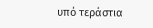υπό τεράστια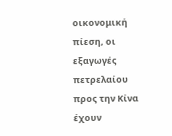οικονομική πίεση, οι εξαγωγές πετρελαίου προς την Κίνα έχουν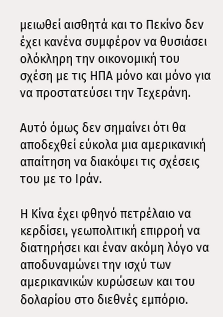μειωθεί αισθητά και το Πεκίνο δεν έχει κανένα συμφέρον να θυσιάσει ολόκληρη την οικονομική του σχέση με τις ΗΠΑ μόνο και μόνο για να προστατεύσει την Τεχεράνη.

Αυτό όμως δεν σημαίνει ότι θα αποδεχθεί εύκολα μια αμερικανική απαίτηση να διακόψει τις σχέσεις του με το Ιράν.

Η Κίνα έχει φθηνό πετρέλαιο να κερδίσει, γεωπολιτική επιρροή να διατηρήσει και έναν ακόμη λόγο να αποδυναμώνει την ισχύ των αμερικανικών κυρώσεων και του δολαρίου στο διεθνές εμπόριο.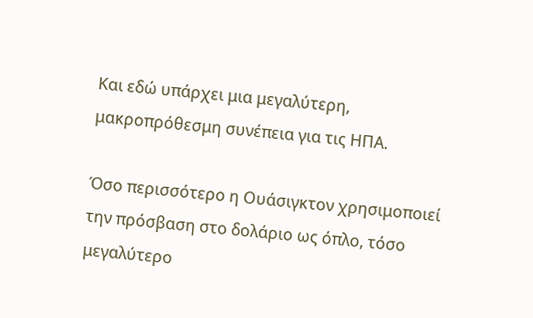Και εδώ υπάρχει μια μεγαλύτερη, μακροπρόθεσμη συνέπεια για τις ΗΠΑ.

Όσο περισσότερο η Ουάσιγκτον χρησιμοποιεί την πρόσβαση στο δολάριο ως όπλο, τόσο μεγαλύτερο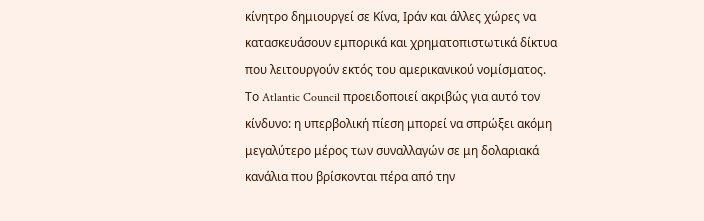κίνητρο δημιουργεί σε Κίνα, Ιράν και άλλες χώρες να κατασκευάσουν εμπορικά και χρηματοπιστωτικά δίκτυα που λειτουργούν εκτός του αμερικανικού νομίσματος. Το Atlantic Council προειδοποιεί ακριβώς για αυτό τον κίνδυνο: η υπερβολική πίεση μπορεί να σπρώξει ακόμη μεγαλύτερο μέρος των συναλλαγών σε μη δολαριακά κανάλια που βρίσκονται πέρα από την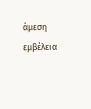άμεση εμβέλεια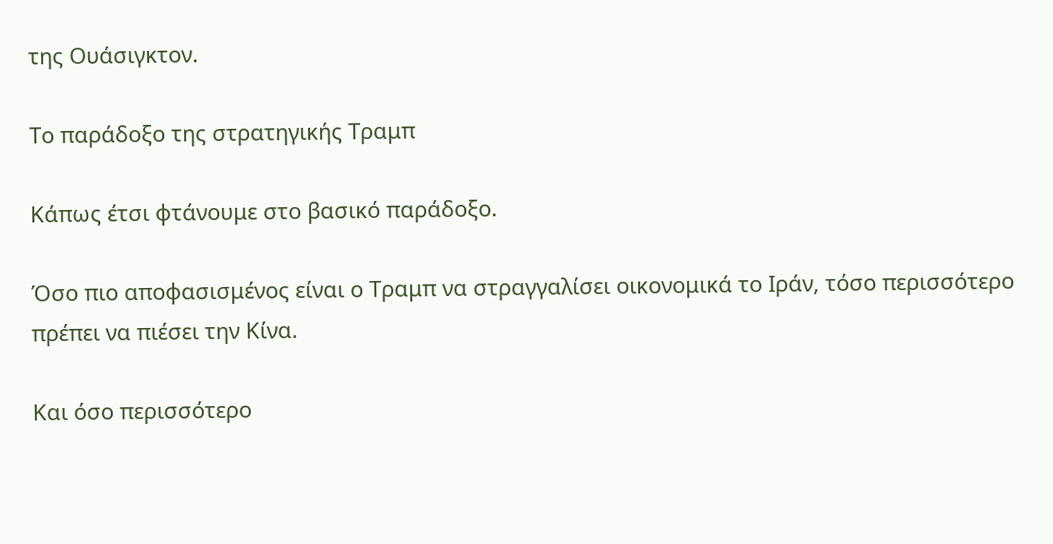της Ουάσιγκτον.

Το παράδοξο της στρατηγικής Τραμπ

Κάπως έτσι φτάνουμε στο βασικό παράδοξο.

Όσο πιο αποφασισμένος είναι ο Τραμπ να στραγγαλίσει οικονομικά το Ιράν, τόσο περισσότερο πρέπει να πιέσει την Κίνα.

Και όσο περισσότερο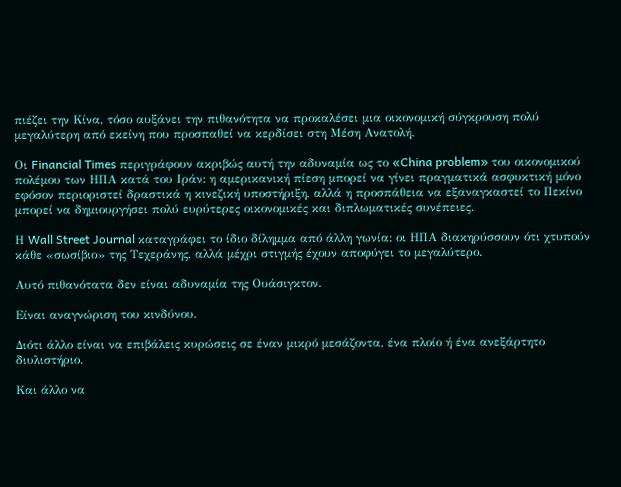πιέζει την Κίνα, τόσο αυξάνει την πιθανότητα να προκαλέσει μια οικονομική σύγκρουση πολύ μεγαλύτερη από εκείνη που προσπαθεί να κερδίσει στη Μέση Ανατολή.

Οι Financial Times περιγράφουν ακριβώς αυτή την αδυναμία ως το «China problem» του οικονομικού πολέμου των ΗΠΑ κατά του Ιράν: η αμερικανική πίεση μπορεί να γίνει πραγματικά ασφυκτική μόνο εφόσον περιοριστεί δραστικά η κινεζική υποστήριξη, αλλά η προσπάθεια να εξαναγκαστεί το Πεκίνο μπορεί να δημιουργήσει πολύ ευρύτερες οικονομικές και διπλωματικές συνέπειες.

Η Wall Street Journal καταγράφει το ίδιο δίλημμα από άλλη γωνία: οι ΗΠΑ διακηρύσσουν ότι χτυπούν κάθε «σωσίβιο» της Τεχεράνης, αλλά μέχρι στιγμής έχουν αποφύγει το μεγαλύτερο.

Αυτό πιθανότατα δεν είναι αδυναμία της Ουάσιγκτον.

Είναι αναγνώριση του κινδύνου.

Διότι άλλο είναι να επιβάλεις κυρώσεις σε έναν μικρό μεσάζοντα, ένα πλοίο ή ένα ανεξάρτητο διυλιστήριο.

Και άλλο να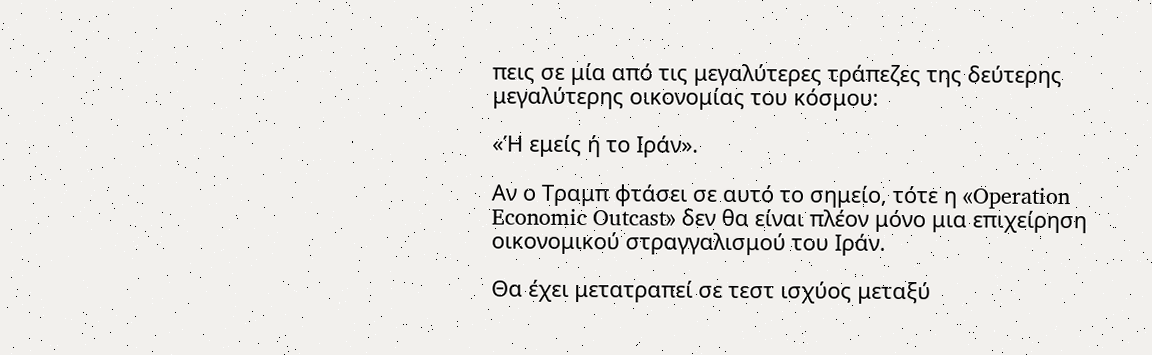πεις σε μία από τις μεγαλύτερες τράπεζες της δεύτερης μεγαλύτερης οικονομίας του κόσμου:

«Ή εμείς ή το Ιράν».

Αν ο Τραμπ φτάσει σε αυτό το σημείο, τότε η «Operation Economic Outcast» δεν θα είναι πλέον μόνο μια επιχείρηση οικονομικού στραγγαλισμού του Ιράν.

Θα έχει μετατραπεί σε τεστ ισχύος μεταξύ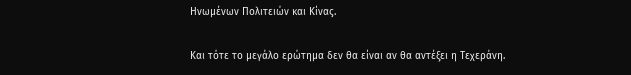Ηνωμένων Πολιτειών και Κίνας.

Και τότε το μεγάλο ερώτημα δεν θα είναι αν θα αντέξει η Τεχεράνη.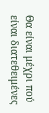Θα είναι μέχρι πού είναι διατεθειμένες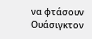να φτάσουν Ουάσιγκτον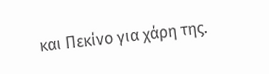και Πεκίνο για χάρη της.